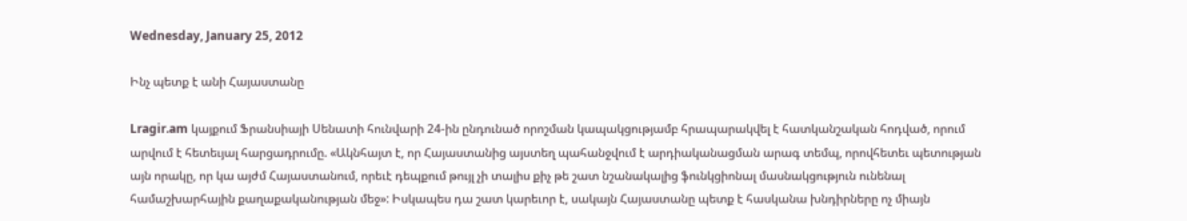Wednesday, January 25, 2012

Ինչ պետք է անի Հայաստանը

Lragir.am կայքում Ֆրանսիայի Սենատի հունվարի 24-ին ընդունած որոշման կապակցությամբ հրապարակվել է հատկանշական հոդված, որում արվում է հետեւյալ հարցադրումը. «Ակնհայտ է, որ Հայաստանից այստեղ պահանջվում է արդիականացման արագ տեմպ, որովհետեւ պետության այն որակը, որ կա այժմ Հայաստանում, որեւէ դեպքում թույլ չի տալիս քիչ թե շատ նշանակալից ֆունկցիոնալ մասնակցություն ունենալ համաշխարհային քաղաքականության մեջ»: Իսկապես դա շատ կարեւոր է, սակայն Հայաստանը պետք է հասկանա խնդիրները ոչ միայն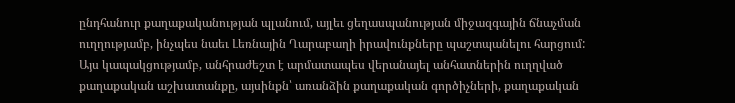ընդհանուր քաղաքականության պլանում, այլեւ ցեղասպանության միջազգային ճնաչման ուղղությամբ, ինչպես նաեւ Լեռնային Ղարաբաղի իրավունքները պաշտպանելու հարցում: Այս կապակցությամբ, անհրաժեշտ է արմատապես վերանայել անհատներին ուղղված քաղաքական աշխատանքը, այսինքն՝ առանձին քաղաքական գործիչների, քաղաքական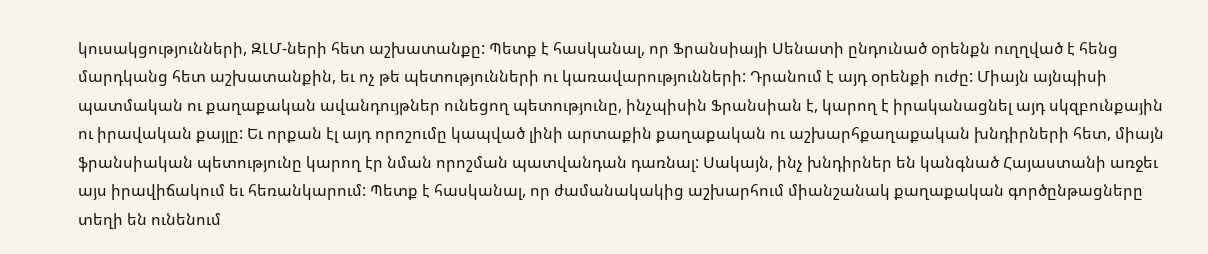կուսակցությունների, ԶԼՄ-ների հետ աշխատանքը: Պետք է հասկանալ, որ Ֆրանսիայի Սենատի ընդունած օրենքն ուղղված է հենց մարդկանց հետ աշխատանքին, եւ ոչ թե պետությունների ու կառավարությունների: Դրանում է այդ օրենքի ուժը: Միայն այնպիսի պատմական ու քաղաքական ավանդույթներ ունեցող պետությունը, ինչպիսին Ֆրանսիան է, կարող է իրականացնել այդ սկզբունքային ու իրավական քայլը: Եւ որքան էլ այդ որոշումը կապված լինի արտաքին քաղաքական ու աշխարհքաղաքական խնդիրների հետ, միայն ֆրանսիական պետությունը կարող էր նման որոշման պատվանդան դառնալ: Սակայն, ինչ խնդիրներ են կանգնած Հայաստանի առջեւ այս իրավիճակում եւ հեռանկարում: Պետք է հասկանալ, որ ժամանակակից աշխարհում միանշանակ քաղաքական գործընթացները տեղի են ունենում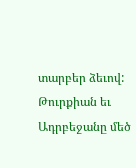տարբեր ձեւով: Թուրքիան եւ Ադրբեջանը մեծ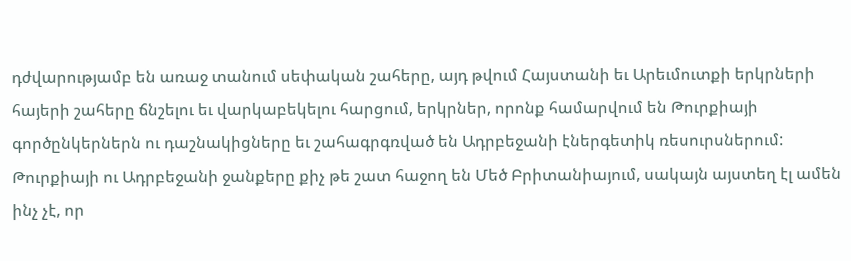դժվարությամբ են առաջ տանում սեփական շահերը, այդ թվում Հայստանի եւ Արեւմուտքի երկրների հայերի շահերը ճնշելու եւ վարկաբեկելու հարցում, երկրներ, որոնք համարվում են Թուրքիայի գործընկերներն ու դաշնակիցները եւ շահագրգռված են Ադրբեջանի էներգետիկ ռեսուրսներում: Թուրքիայի ու Ադրբեջանի ջանքերը քիչ թե շատ հաջող են Մեծ Բրիտանիայում, սակայն այստեղ էլ ամեն ինչ չէ, որ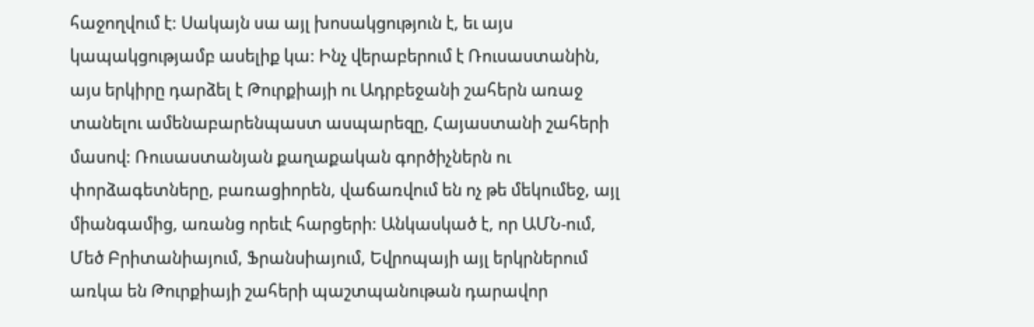հաջողվում է: Սակայն սա այլ խոսակցություն է, եւ այս կապակցությամբ ասելիք կա: Ինչ վերաբերում է Ռուսաստանին, այս երկիրը դարձել է Թուրքիայի ու Ադրբեջանի շահերն առաջ տանելու ամենաբարենպաստ ասպարեզը, Հայաստանի շահերի մասով: Ռուսաստանյան քաղաքական գործիչներն ու փորձագետները, բառացիորեն, վաճառվում են ոչ թե մեկումեջ, այլ միանգամից, առանց որեւէ հարցերի: Անկասկած է, որ ԱՄՆ-ում, Մեծ Բրիտանիայում, Ֆրանսիայում, Եվրոպայի այլ երկրներում առկա են Թուրքիայի շահերի պաշտպանութան դարավոր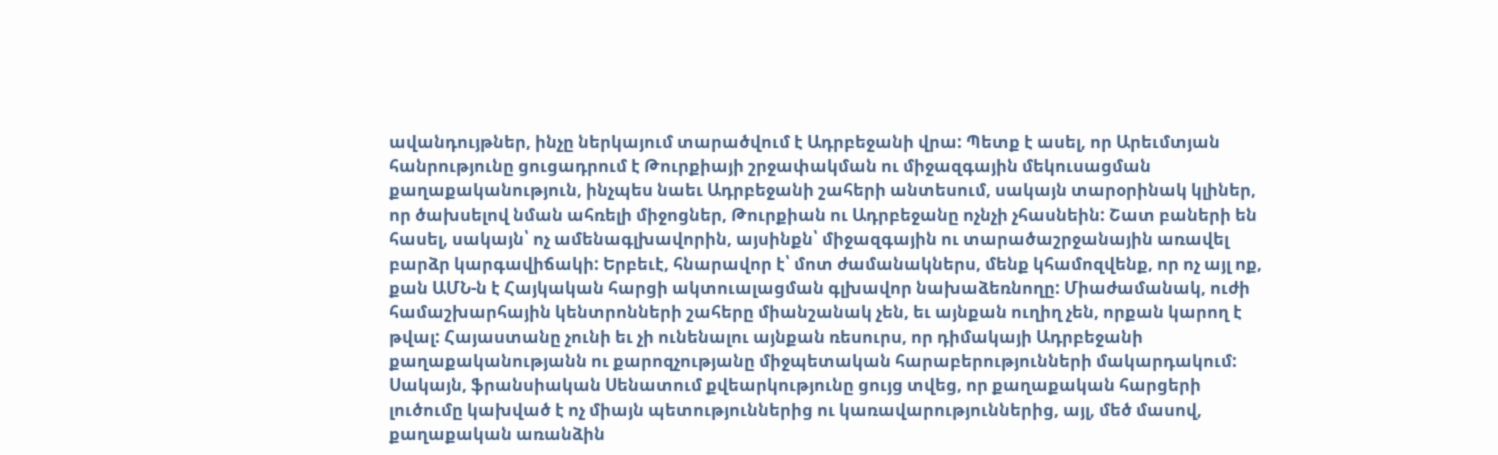ավանդույթներ, ինչը ներկայում տարածվում է Ադրբեջանի վրա: Պետք է ասել, որ Արեւմտյան հանրությունը ցուցադրում է Թուրքիայի շրջափակման ու միջազգային մեկուսացման քաղաքականություն, ինչպես նաեւ Ադրբեջանի շահերի անտեսում, սակայն տարօրինակ կլիներ, որ ծախսելով նման ահռելի միջոցներ, Թուրքիան ու Ադրբեջանը ոչնչի չհասնեին: Շատ բաների են հասել, սակայն՝ ոչ ամենագլխավորին, այսինքն՝ միջազգային ու տարածաշրջանային առավել բարձր կարգավիճակի: Երբեւէ, հնարավոր է՝ մոտ ժամանակներս, մենք կհամոզվենք, որ ոչ այլ ոք, քան ԱՄՆ-ն է Հայկական հարցի ակտուալացման գլխավոր նախաձեռնողը: Միաժամանակ, ուժի համաշխարհային կենտրոնների շահերը միանշանակ չեն, եւ այնքան ուղիղ չեն, որքան կարող է թվալ: Հայաստանը չունի եւ չի ունենալու այնքան ռեսուրս, որ դիմակայի Ադրբեջանի քաղաքականությանն ու քարոզչությանը միջպետական հարաբերությունների մակարդակում: Սակայն, ֆրանսիական Սենատում քվեարկությունը ցույց տվեց, որ քաղաքական հարցերի լուծումը կախված է ոչ միայն պետություններից ու կառավարություններից, այլ, մեծ մասով, քաղաքական առանձին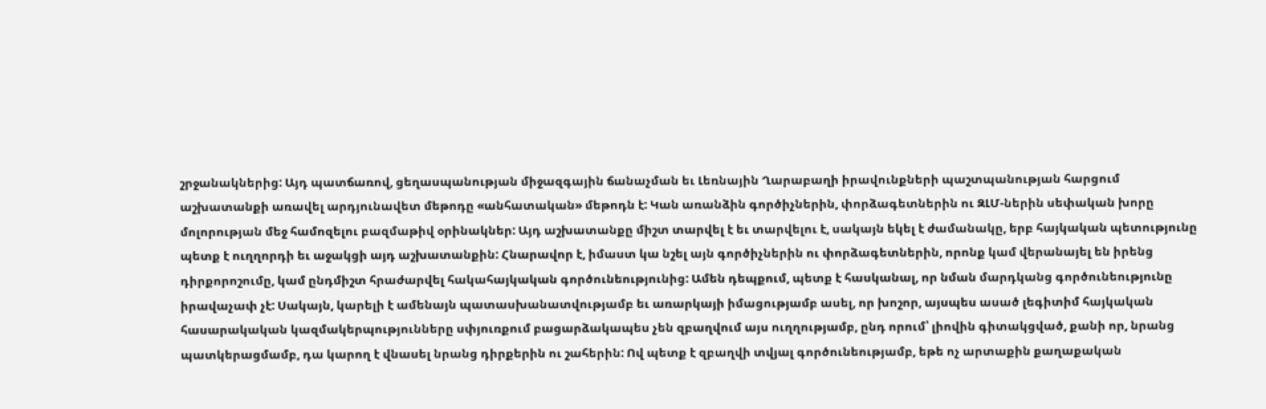շրջանակներից: Այդ պատճառով, ցեղասպանության միջազգային ճանաչման եւ Լեռնային Ղարաբաղի իրավունքների պաշտպանության հարցում աշխատանքի առավել արդյունավետ մեթոդը «անհատական» մեթոդն է: Կան առանձին գործիչներին, փորձագետներին ու ԶԼՄ-ներին սեփական խորը մոլորության մեջ համոզելու բազմաթիվ օրինակներ: Այդ աշխատանքը միշտ տարվել է եւ տարվելու է, սակայն եկել է ժամանակը, երբ հայկական պետությունը պետք է ուղղորդի եւ աջակցի այդ աշխատանքին: Հնարավոր է, իմաստ կա նշել այն գործիչներին ու փորձագետներին, որոնք կամ վերանայել են իրենց դիրքորոշումը, կամ ընդմիշտ հրաժարվել հակահայկական գործունեությունից: Ամեն դեպքում, պետք է հասկանալ, որ նման մարդկանց գործունեությունը իրավաչափ չէ: Սակայն, կարելի է ամենայն պատասխանատվությամբ եւ առարկայի իմացությամբ ասել, որ խոշոր, այսպես ասած լեգիտիմ հայկական հասարակական կազմակերպությունները սփյուռքում բացարձակապես չեն զբաղվում այս ուղղությամբ, ընդ որում՝ լիովին գիտակցված, քանի որ, նրանց պատկերացմամբ, դա կարող է վնասել նրանց դիրքերին ու շահերին: Ով պետք է զբաղվի տվյալ գործունեությամբ, եթե ոչ արտաքին քաղաքական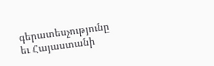գերատեսչությունը եւ Հայաստանի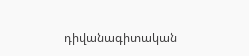դիվանագիտական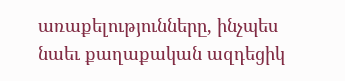առաքելությունները, ինչպես նաեւ քաղաքական ազդեցիկ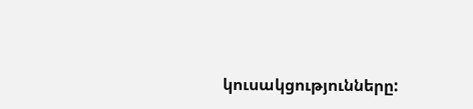կուսակցությունները: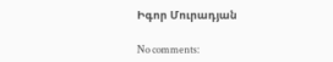Իգոր Մուրադյան

No comments: